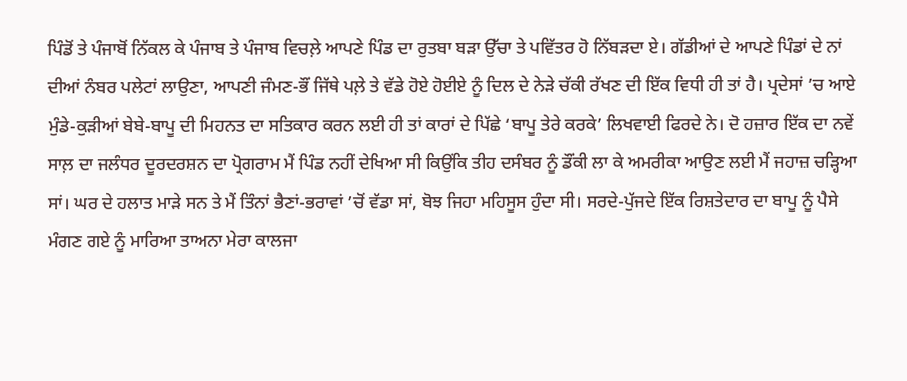ਪਿੰਡੋਂ ਤੇ ਪੰਜਾਬੋਂ ਨਿੱਕਲ ਕੇ ਪੰਜਾਬ ਤੇ ਪੰਜਾਬ ਵਿਚਲ਼ੇ ਆਪਣੇ ਪਿੰਡ ਦਾ ਰੁਤਬਾ ਬੜਾ ਉੱਚਾ ਤੇ ਪਵਿੱਤਰ ਹੋ ਨਿੱਬੜਦਾ ਏ। ਗੱਡੀਆਂ ਦੇ ਆਪਣੇ ਪਿੰਡਾਂ ਦੇ ਨਾਂ ਦੀਆਂ ਨੰਬਰ ਪਲੇਟਾਂ ਲਾਉਣਾ, ਆਪਣੀ ਜੰਮਣ-ਭੌਂ ਜਿੱਥੇ ਪਲ਼ੇ ਤੇ ਵੱਡੇ ਹੋਏ ਹੋਈਏ ਨੂੰ ਦਿਲ ਦੇ ਨੇੜੇ ਚੱਕੀ ਰੱਖਣ ਦੀ ਇੱਕ ਵਿਧੀ ਹੀ ਤਾਂ ਹੈ। ਪ੍ਰਦੇਸਾਂ ’ਚ ਆਏ ਮੁੰਡੇ-ਕੁੜੀਆਂ ਬੇਬੇ-ਬਾਪੂ ਦੀ ਮਿਹਨਤ ਦਾ ਸਤਿਕਾਰ ਕਰਨ ਲਈ ਹੀ ਤਾਂ ਕਾਰਾਂ ਦੇ ਪਿੱਛੇ ‘ਬਾਪੂ ਤੇਰੇ ਕਰਕੇ’ ਲਿਖਵਾਈ ਫਿਰਦੇ ਨੇ। ਦੋ ਹਜ਼ਾਰ ਇੱਕ ਦਾ ਨਵੇਂ ਸਾਲ਼ ਦਾ ਜਲੰਧਰ ਦੂਰਦਰਸ਼ਨ ਦਾ ਪ੍ਰੋਗਰਾਮ ਮੈਂ ਪਿੰਡ ਨਹੀਂ ਦੇਖਿਆ ਸੀ ਕਿਉਂਕਿ ਤੀਹ ਦਸੰਬਰ ਨੂੰ ਡੌਂਕੀ ਲਾ ਕੇ ਅਮਰੀਕਾ ਆਉਣ ਲਈ ਮੈਂ ਜਹਾਜ਼ ਚੜ੍ਹਿਆ ਸਾਂ। ਘਰ ਦੇ ਹਲਾਤ ਮਾੜੇ ਸਨ ਤੇ ਮੈਂ ਤਿੰਨਾਂ ਭੈਣਾਂ-ਭਰਾਵਾਂ ’ਚੋਂ ਵੱਡਾ ਸਾਂ, ਬੋਝ ਜਿਹਾ ਮਹਿਸੂਸ ਹੁੰਦਾ ਸੀ। ਸਰਦੇ-ਪੁੱਜਦੇ ਇੱਕ ਰਿਸ਼ਤੇਦਾਰ ਦਾ ਬਾਪੂ ਨੂੰ ਪੈਸੇ ਮੰਗਣ ਗਏ ਨੂੰ ਮਾਰਿਆ ਤਾਅਨਾ ਮੇਰਾ ਕਾਲਜਾ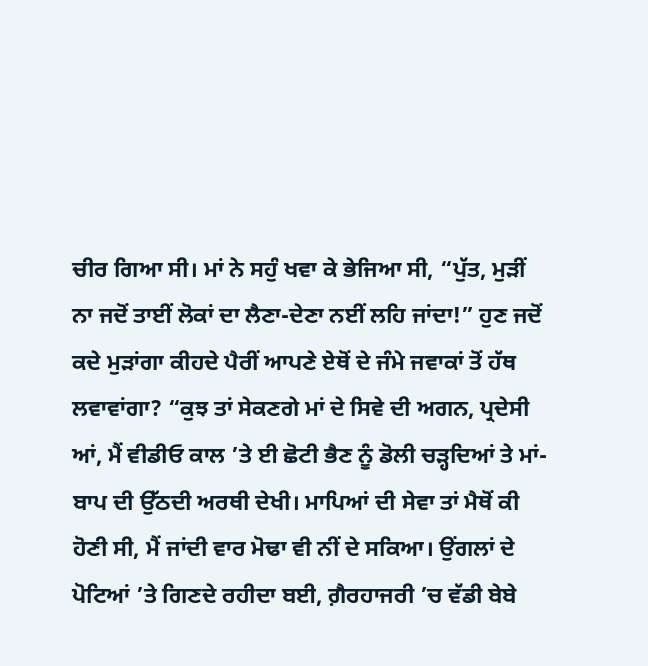ਚੀਰ ਗਿਆ ਸੀ। ਮਾਂ ਨੇ ਸਹੁੰ ਖਵਾ ਕੇ ਭੇਜਿਆ ਸੀ, “ਪੁੱਤ, ਮੁੜੀਂ ਨਾ ਜਦੋਂ ਤਾਈਂ ਲੋਕਾਂ ਦਾ ਲੈਣਾ-ਦੇਣਾ ਨਈਂ ਲਹਿ ਜਾਂਦਾ!” ਹੁਣ ਜਦੋਂ ਕਦੇ ਮੁੜਾਂਗਾ ਕੀਹਦੇ ਪੈਰੀਂ ਆਪਣੇ ਏਥੋਂ ਦੇ ਜੰਮੇ ਜਵਾਕਾਂ ਤੋਂ ਹੱਥ ਲਵਾਵਾਂਗਾ? “ਕੁਝ ਤਾਂ ਸੇਕਣਗੇ ਮਾਂ ਦੇ ਸਿਵੇ ਦੀ ਅਗਨ, ਪ੍ਰਦੇਸੀ ਆਂ, ਮੈਂ ਵੀਡੀਓ ਕਾਲ ’ਤੇ ਈ ਛੋਟੀ ਭੈਣ ਨੂੰ ਡੋਲੀ ਚੜ੍ਹਦਿਆਂ ਤੇ ਮਾਂ-ਬਾਪ ਦੀ ਉੱਠਦੀ ਅਰਥੀ ਦੇਖੀ। ਮਾਪਿਆਂ ਦੀ ਸੇਵਾ ਤਾਂ ਮੈਥੋਂ ਕੀ ਹੋਣੀ ਸੀ, ਮੈਂ ਜਾਂਦੀ ਵਾਰ ਮੋਢਾ ਵੀ ਨੀਂ ਦੇ ਸਕਿਆ। ਉਂਗਲਾਂ ਦੇ ਪੋਟਿਆਂ ’ਤੇ ਗਿਣਦੇ ਰਹੀਦਾ ਬਈ, ਗ਼ੈਰਹਾਜਰੀ ’ਚ ਵੱਡੀ ਬੇਬੇ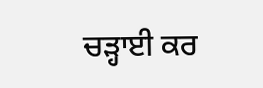ਚੜ੍ਹਾਈ ਕਰ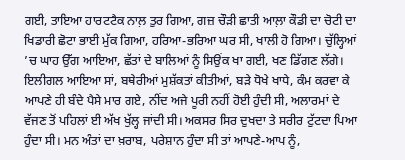ਗਈ, ਤਾਇਆ ਹਾਰਟਟੈਕ ਨਾਲ਼ ਤੁਰ ਗਿਆ, ਗਜ਼ ਚੌੜੀ ਛਾਤੀ ਆਲ਼ਾ ਕੌਡੀ ਦਾ ਚੋਟੀ ਦਾ ਖਿਡਾਰੀ ਛੋਟਾ ਭਾਈ ਮੁੱਕ ਗਿਆ, ਹਰਿਆ-ਭਰਿਆ ਘਰ ਸੀ, ਖਾਲੀ ਹੋ ਗਿਆ। ਚੁੱਲ੍ਹਿਆਂ ’ਚ ਘਾਹ ਉੱਗ ਆਇਆ, ਛੱਤਾਂ ਦੇ ਬਾਲਿਆਂ ਨੂੰ ਸਿਉਂਕ ਖਾ ਗਈ, ਖਣ ਡਿੱਗਣ ਲੱਗੇ। ਇਲੀਗਲ ਆਇਆ ਸਾਂ, ਬਥੇਰੀਆਂ ਮੁਸ਼ੱਕਤਾਂ ਕੀਤੀਆਂ, ਬੜੇ ਧੋਖੇ ਖਾਧੇ, ਕੰਮ ਕਰਵਾ ਕੇ ਆਪਣੇ ਹੀ ਬੰਦੇ ਪੈਸੇ ਮਾਰ ਗਏ, ਨੀਂਦ ਅਜੇ ਪੂਰੀ ਨਹੀਂ ਹੋਈ ਹੁੰਦੀ ਸੀ, ਅਲਾਰਮਾਂ ਦੇ ਵੱਜਣ ਤੋਂ ਪਹਿਲਾਂ ਈ ਅੱਖ ਖੁੱਲ੍ਹ ਜਾਂਦੀ ਸੀ। ਅਕਸਰ ਸਿਰ ਦੁਖਦਾ ਤੇ ਸਰੀਰ ਟੁੱਟਦਾ ਪਿਆ ਹੁੰਦਾ ਸੀ। ਮਨ ਅੰਤਾਂ ਦਾ ਖ਼ਰਾਬ, ਪਰੇਸ਼ਾਨ ਹੁੰਦਾ ਸੀ ਤਾਂ ਆਪਣੇ-ਆਪ ਨੂੰ,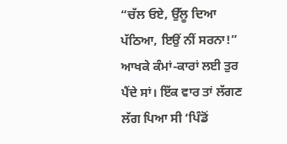“ਚੱਲ ਓਏ, ਉੱਲੂ ਦਿਆ ਪੱਠਿਆ, ਇਉਂ ਨੀਂ ਸਰਨਾ!” ਆਖਕੇ ਕੰਮਾਂ-ਕਾਰਾਂ ਲਈ ਤੁਰ ਪੈਂਦੇ ਸਾਂ। ਇੱਕ ਵਾਰ ਤਾਂ ਲੱਗਣ ਲੱਗ ਪਿਆ ਸੀ ‘ਪਿੰਡੋਂ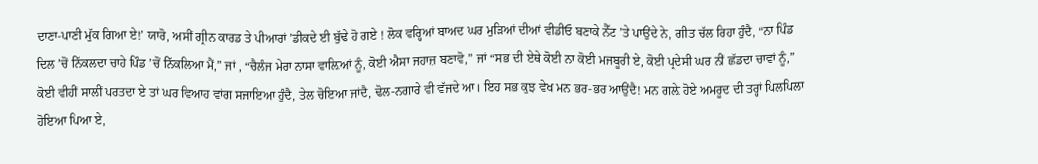ਦਾਣਾ-ਪਾਣੀ ਮੁੱਕ ਗਿਆ ਏ!’ ਯਾਰੋ, ਅਸੀਂ ਗ੍ਰੀਨ ਕਾਰਡ ਤੇ ਪੀਆਰਾਂ ’ਡੀਕਦੇ ਈ ਬੁੱਢੇ ਹੋ ਗਏ ! ਲੋਕ ਵਰ੍ਹਿਆਂ ਬਾਅਦ ਘਰ ਮੁੜਿਆਂ ਦੀਆਂ ਵੀਡੀਓ ਬਣਾਕੇ ਨੈੱਟ ’ਤੇ ਪਾਉਂਦੇ ਨੇ, ਗੀਤ ਚੱਲ ਰਿਹਾ ਹੁੰਦੈ, “ਨਾ ਪਿੰਡ ਦਿਲ ’ਚੋਂ ਨਿੱਕਲਦਾ ਚਾਹੇ ਪਿੰਡ ’ਚੋਂ ਨਿੱਕਲਿਆ ਮੈਂ,” ਜਾਂ , “ਚੈਲੰਜ ਮੇਰਾ ਨਾਸਾ ਵਾਲ਼ਿਆਂ ਨੂੰ, ਕੋਈ ਐਸਾ ਜਹਾਜ਼ ਬਣਾਵੋ,” ਜਾਂ “ਸਭ ਦੀ ਏਥੇ ਕੋਈ ਨਾ ਕੋਈ ਮਜਬੂਰੀ ਏ, ਕੋਈ ਪ੍ਰਦੇਸੀ ਘਰ ਨੀਂ ਛੱਡਦਾ ਚਾਵਾਂ ਨੂੰ,” ਕੋਈ ਵੀਹੀਂ ਸਾਲੀਂ ਪਰਤਦਾ ਏ ਤਾਂ ਘਰ ਵਿਆਹ ਵਾਂਗ ਸਜਾਇਆ ਹੁੰਦੈ, ਤੇਲ ਚੋਇਆ ਜਾਂਦੈ, ਢੋਲ-ਨਗਾਰੇ ਵੀ ਵੱਜਦੇ ਆ। ਇਹ ਸਭ ਕੁਝ ਵੇਖ ਮਨ ਭਰ-ਭਰ ਆਉਂਦੈ! ਮਨ ਗਲ਼ੇ ਹੋਏ ਅਮਰੂਦ ਦੀ ਤਰ੍ਹਾਂ ਪਿਲਪਿਲਾ ਹੋਇਆ ਪਿਆ ਏ,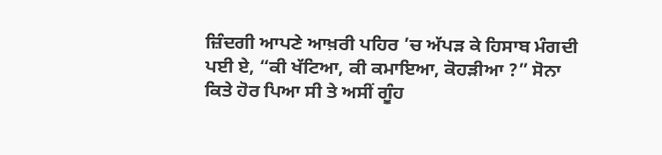ਜ਼ਿੰਦਗੀ ਆਪਣੇ ਆਖ਼ਰੀ ਪਹਿਰ ’ਚ ਅੱਪੜ ਕੇ ਹਿਸਾਬ ਮੰਗਦੀ ਪਈ ਏ, “ਕੀ ਖੱਟਿਆ, ਕੀ ਕਮਾਇਆ, ਕੋਹੜੀਆ ?” ਸੋਨਾ ਕਿਤੇ ਹੋਰ ਪਿਆ ਸੀ ਤੇ ਅਸੀਂ ਗੂੰਹ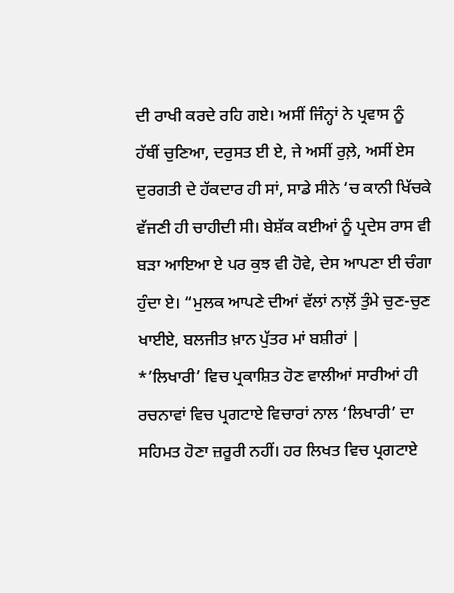ਦੀ ਰਾਖੀ ਕਰਦੇ ਰਹਿ ਗਏ। ਅਸੀਂ ਜਿੰਨ੍ਹਾਂ ਨੇ ਪ੍ਰਵਾਸ ਨੂੰ ਹੱਥੀਂ ਚੁਣਿਆ, ਦਰੁਸਤ ਈ ਏ, ਜੇ ਅਸੀਂ ਰੁਲ਼ੇ, ਅਸੀਂ ਏਸ ਦੁਰਗਤੀ ਦੇ ਹੱਕਦਾਰ ਹੀ ਸਾਂ, ਸਾਡੇ ਸੀਨੇ ‘ਚ ਕਾਨੀ ਖਿੱਚਕੇ ਵੱਜਣੀ ਹੀ ਚਾਹੀਦੀ ਸੀ। ਬੇਸ਼ੱਕ ਕਈਆਂ ਨੂੰ ਪ੍ਰਦੇਸ ਰਾਸ ਵੀ ਬੜਾ ਆਇਆ ਏ ਪਰ ਕੁਝ ਵੀ ਹੋਵੇ, ਦੇਸ ਆਪਣਾ ਈ ਚੰਗਾ ਹੁੰਦਾ ਏ। “ਮੁਲਕ ਆਪਣੇ ਦੀਆਂ ਵੱਲਾਂ ਨਾਲ਼ੋਂ ਤੁੰਮੇ ਚੁਣ-ਚੁਣ ਖਾਈਏ, ਬਲਜੀਤ ਖ਼ਾਨ ਪੁੱਤਰ ਮਾਂ ਬਸ਼ੀਰਾਂ |
*’ਲਿਖਾਰੀ’ ਵਿਚ ਪ੍ਰਕਾਸ਼ਿਤ ਹੋਣ ਵਾਲੀਆਂ ਸਾਰੀਆਂ ਹੀ ਰਚਨਾਵਾਂ ਵਿਚ ਪ੍ਰਗਟਾਏ ਵਿਚਾਰਾਂ ਨਾਲ ‘ਲਿਖਾਰੀ’ ਦਾ ਸਹਿਮਤ ਹੋਣਾ ਜ਼ਰੂਰੀ ਨਹੀਂ। ਹਰ ਲਿਖਤ ਵਿਚ ਪ੍ਰਗਟਾਏ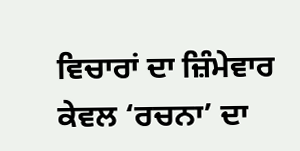ਵਿਚਾਰਾਂ ਦਾ ਜ਼ਿੰਮੇਵਾਰ ਕੇਵਲ ‘ਰਚਨਾ’ ਦਾ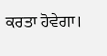ਕਰਤਾ ਹੋਵੇਗਾ।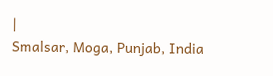|
Smalsar, Moga, Punjab, India